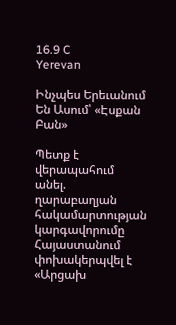16.9 C
Yerevan

Ինչպես Երեւանում Են Ասում՝ «Էսքան Բան»

Պետք է վերապահում անել. ղարաբաղյան հակամարտության կարգավորումը Հայաստանում փոխակերպվել է «Արցախ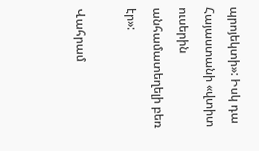պրոյեկտի»: Իսկ դա Հայաստանի «վտիտ ուսերին անհամատեղելի բեռ էր»:

Վահրամ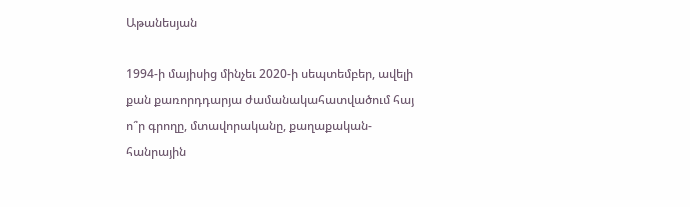Աթանեսյան

1994‑ի մայիսից մինչեւ 2020‑ի սեպտեմբեր, ավելի քան քառորդդարյա ժամանակահատվածում հայ ո՞ր գրողը, մտավորականը, քաղաքական-հանրային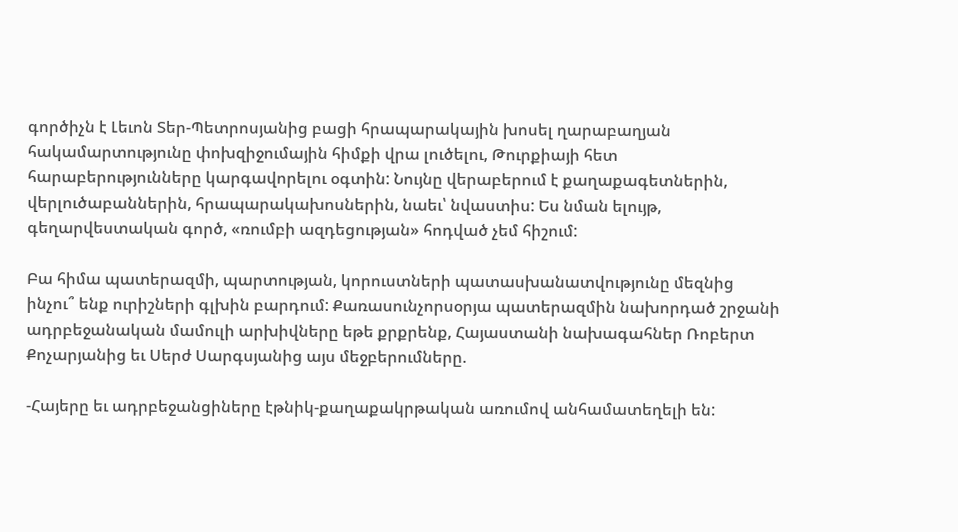գործիչն է Լեւոն Տեր-Պետրոսյանից բացի հրապարակային խոսել ղարաբաղյան հակամարտությունը փոխզիջումային հիմքի վրա լուծելու, Թուրքիայի հետ հարաբերությունները կարգավորելու օգտին: Նույնը վերաբերում է քաղաքագետներին, վերլուծաբաններին, հրապարակախոսներին, նաեւ՝ նվաստիս: Ես նման ելույթ, գեղարվեստական գործ, «ռումբի ազդեցության» հոդված չեմ հիշում:

Բա հիմա պատերազմի, պարտության, կորուստների պատասխանատվությունը մեզնից ինչու՞ ենք ուրիշների գլխին բարդում: Քառասունչորսօրյա պատերազմին նախորդած շրջանի ադրբեջանական մամուլի արխիվները եթե քրքրենք, Հայաստանի նախագահներ Ռոբերտ Քոչարյանից եւ Սերժ Սարգսյանից այս մեջբերումները.

-Հայերը եւ ադրբեջանցիները էթնիկ-քաղաքակրթական առումով անհամատեղելի են: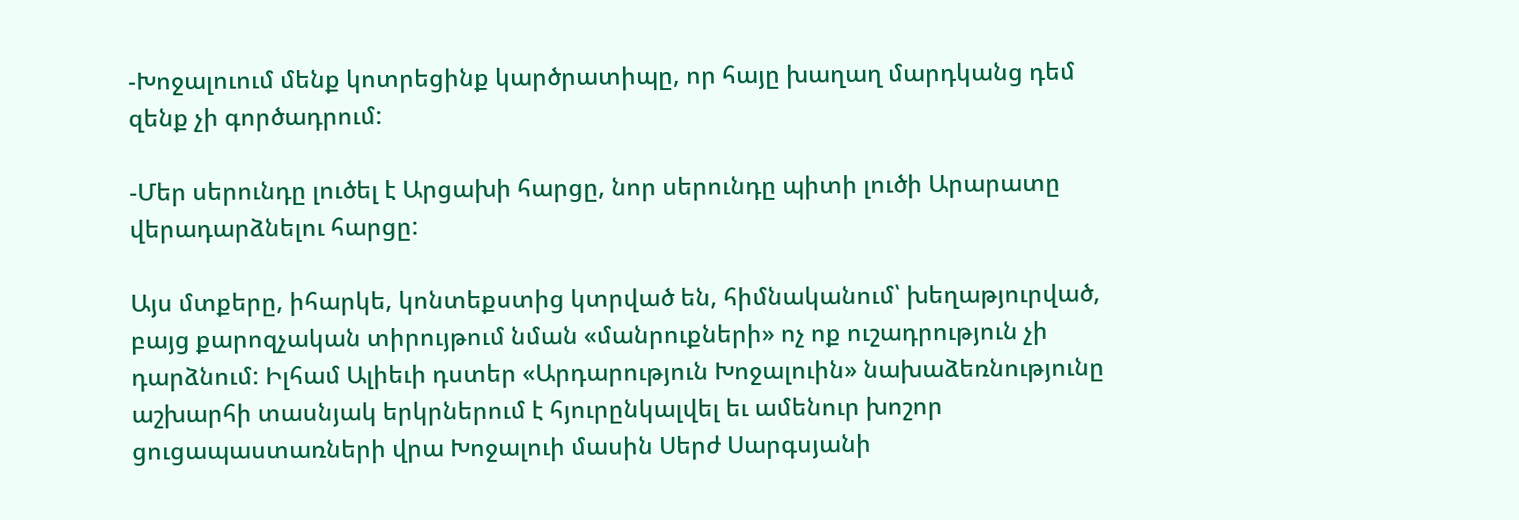-Խոջալուում մենք կոտրեցինք կարծրատիպը, որ հայը խաղաղ մարդկանց դեմ զենք չի գործադրում:

-Մեր սերունդը լուծել է Արցախի հարցը, նոր սերունդը պիտի լուծի Արարատը վերադարձնելու հարցը:

Այս մտքերը, իհարկե, կոնտեքստից կտրված են, հիմնականում՝ խեղաթյուրված, բայց քարոզչական տիրույթում նման «մանրուքների» ոչ ոք ուշադրություն չի դարձնում: Իլհամ Ալիեւի դստեր «Արդարություն Խոջալուին» նախաձեռնությունը աշխարհի տասնյակ երկրներում է հյուրընկալվել եւ ամենուր խոշոր ցուցապաստառների վրա Խոջալուի մասին Սերժ Սարգսյանի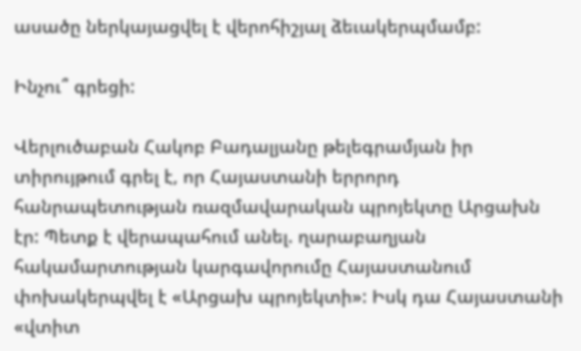ասածը ներկայացվել է վերոհիշյալ ձեւակերպմամբ:

Ինչու՞ գրեցի:

Վերլուծաբան Հակոբ Բադալյանը թելեգրամյան իր տիրույթում գրել է, որ Հայաստանի երրորդ հանրապետության ռազմավարական պրոյեկտը Արցախն էր: Պետք է վերապահում անել. ղարաբաղյան հակամարտության կարգավորումը Հայաստանում փոխակերպվել է «Արցախ պրոյեկտի»: Իսկ դա Հայաստանի «վտիտ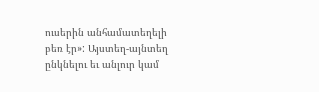ուսերին անհամատեղելի բեռ էր»: Այստեղ-այնտեղ ընկնելու եւ անլուր կամ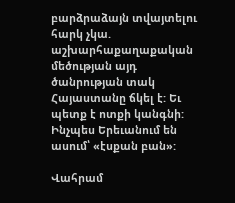բարձրաձայն տվայտելու հարկ չկա. աշխարհաքաղաքական մեծության այդ ծանրության տակ Հայաստանը ճկել է: Եւ պետք է ոտքի կանգնի: Ինչպես Երեւանում են ասում՝ «էսքան բան»:

Վահրամ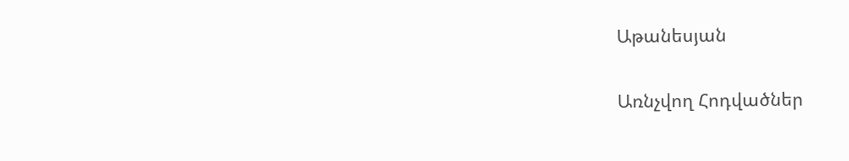Աթանեսյան

Առնչվող Հոդվածներ